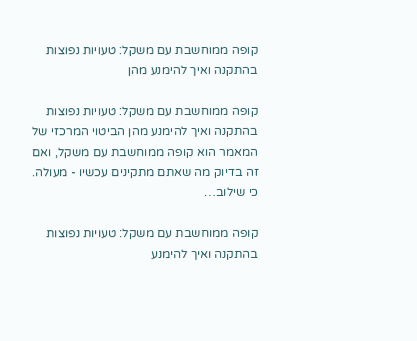קופה ממוחשבת עם משקל: טעויות נפוצות בהתקנה ואיך להימנע מהן

קופה ממוחשבת עם משקל: טעויות נפוצות בהתקנה ואיך להימנע מהן הביטוי המרכזי של המאמר הוא קופה ממוחשבת עם משקל, ואם זה בדיוק מה שאתם מתקינים עכשיו - מעולה. כי שילוב…

קופה ממוחשבת עם משקל: טעויות נפוצות בהתקנה ואיך להימנע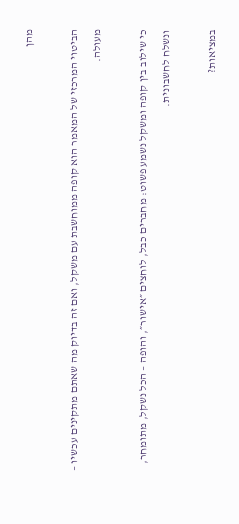מהן

הביטוי המרכזי של המאמר הוא קופה ממוחשבת עם משקל, ואם זה בדיוק מה שאתם מתקינים עכשיו – מעולה.

כי שילוב בין קופה ומשקל נשמע פשוט: מחברים כבל, לוחצים ״אישור״, והופה – הכל נשקל, מתומחר, ונשלח לחשבונית.

במציאות?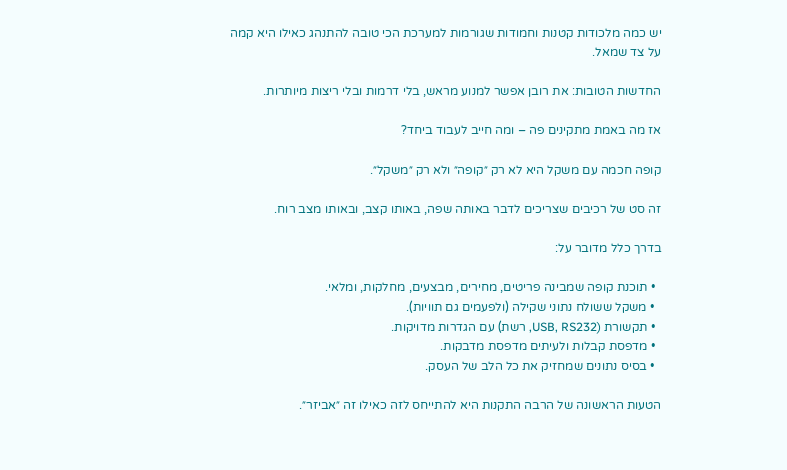יש כמה מלכודות קטנות וחמודות שגורמות למערכת הכי טובה להתנהג כאילו היא קמה על צד שמאל.

החדשות הטובות: את רובן אפשר למנוע מראש, בלי דרמות ובלי ריצות מיותרות.

אז מה באמת מתקינים פה – ומה חייב לעבוד ביחד?

קופה חכמה עם משקל היא לא רק ״קופה״ ולא רק ״משקל״.

זה סט של רכיבים שצריכים לדבר באותה שפה, באותו קצב, ובאותו מצב רוח.

בדרך כלל מדובר על:

  • תוכנת קופה שמבינה פריטים, מחירים, מבצעים, מחלקות, ומלאי.
  • משקל ששולח נתוני שקילה (ולפעמים גם תוויות).
  • תקשורת (USB, RS232, רשת) עם הגדרות מדויקות.
  • מדפסת קבלות ולעיתים מדפסת מדבקות.
  • בסיס נתונים שמחזיק את כל הלב של העסק.

הטעות הראשונה של הרבה התקנות היא להתייחס לזה כאילו זה ״אביזר״.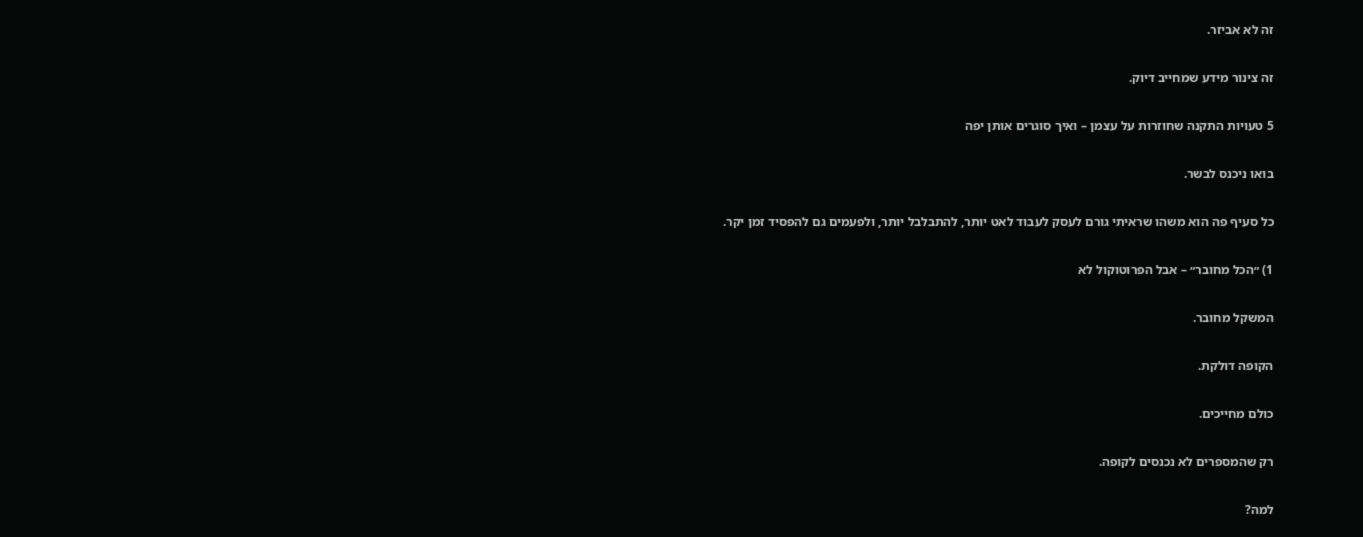זה לא אביזר.

זה צינור מידע שמחייב דיוק.

5 טעויות התקנה שחוזרות על עצמן – ואיך סוגרים אותן יפה

בואו ניכנס לבשר.

כל סעיף פה הוא משהו שראיתי גורם לעסק לעבוד לאט יותר, להתבלבל יותר, ולפעמים גם להפסיד זמן יקר.

1) ״הכל מחובר״ – אבל הפרוטוקול לא

המשקל מחובר.

הקופה דולקת.

כולם מחייכים.

רק שהמספרים לא נכנסים לקופה.

למה?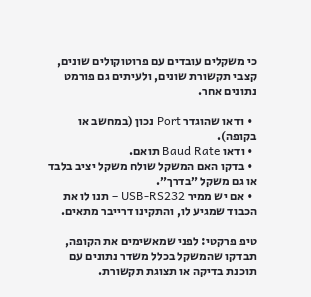כי משקלים עובדים עם פרוטוקולים שונים, קצבי תקשורת שונים, ולעיתים גם פורמט נתונים אחר.

  • ודאו שהוגדר Port נכון (במחשב או בקופה).
  • ודאו Baud Rate תואם.
  • בדקו האם המשקל שולח משקל יציב בלבד או גם משקל ״בדרך״.
  • אם יש ממיר USB-RS232 – תנו לו את הכבוד שמגיע לו, והתקינו דרייבר מתאים.

טיפ פרקטי: לפני שמאשימים את הקופה, תבדקו שהמשקל בכלל משדר נתונים עם תוכנת בדיקה או תצוגת תקשורת.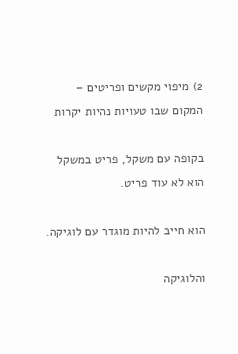2) מיפוי מקשים ופריטים – המקום שבו טעויות נהיות יקרות

בקופה עם משקל, פריט במשקל הוא לא עוד פריט.

הוא חייב להיות מוגדר עם לוגיקה.

והלוגיקה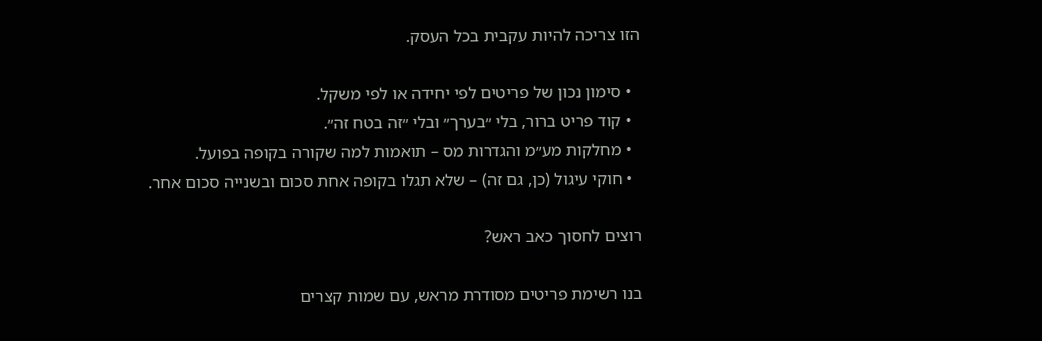הזו צריכה להיות עקבית בכל העסק.

  • סימון נכון של פריטים לפי יחידה או לפי משקל.
  • קוד פריט ברור, בלי ״בערך״ ובלי ״זה בטח זה״.
  • מחלקות מע״מ והגדרות מס – תואמות למה שקורה בקופה בפועל.
  • חוקי עיגול (כן, גם זה) – שלא תגלו בקופה אחת סכום ובשנייה סכום אחר.

רוצים לחסוך כאב ראש?

בנו רשימת פריטים מסודרת מראש, עם שמות קצרים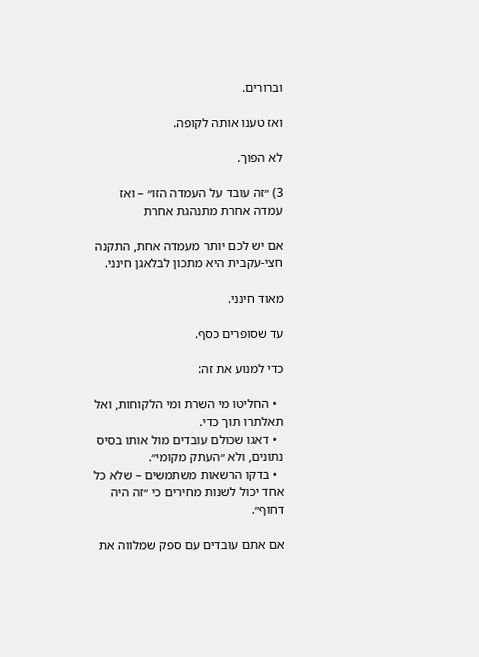וברורים.

ואז טענו אותה לקופה.

לא הפוך.

3) ״זה עובד על העמדה הזו״ – ואז עמדה אחרת מתנהגת אחרת

אם יש לכם יותר מעמדה אחת, התקנה חצי-עקבית היא מתכון לבלאגן חינני.

מאוד חינני.

עד שסופרים כסף.

כדי למנוע את זה:

  • החליטו מי השרת ומי הלקוחות, ואל תאלתרו תוך כדי.
  • דאגו שכולם עובדים מול אותו בסיס נתונים, ולא ״העתק מקומי״.
  • בדקו הרשאות משתמשים – שלא כל אחד יכול לשנות מחירים כי ״זה היה דחוף״.

אם אתם עובדים עם ספק שמלווה את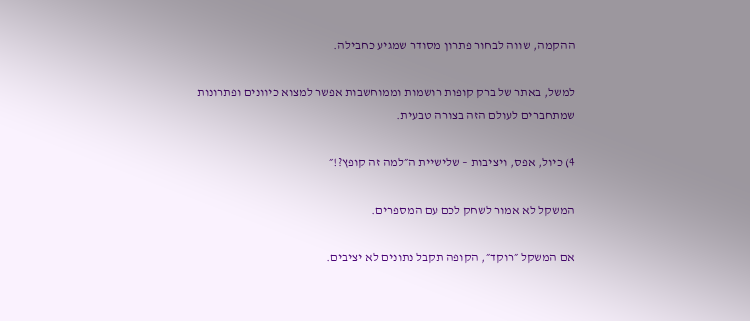ההקמה, שווה לבחור פתרון מסודר שמגיע כחבילה.

למשל, באתר של ברק קופות רושמות וממוחשבות אפשר למצוא כיוונים ופתרונות שמתחברים לעולם הזה בצורה טבעית.

4) כיול, אפס, ויציבות – שלישיית ה״למה זה קופץ?!״

המשקל לא אמור לשחק לכם עם המספרים.

אם המשקל ״רוקד״, הקופה תקבל נתונים לא יציבים.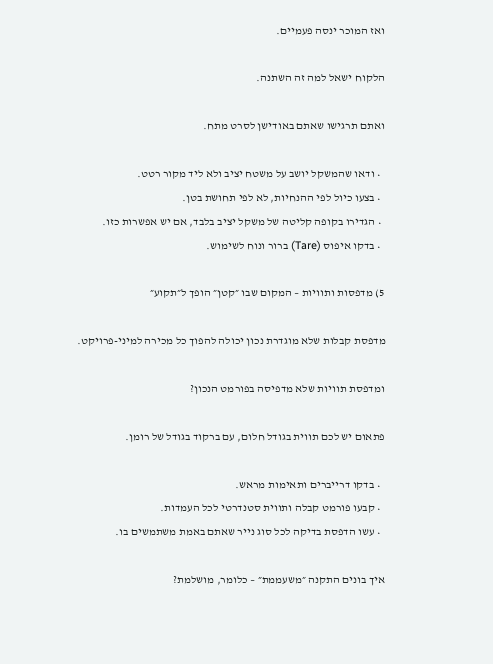ואז המוכר ינסה פעמיים.

הלקוח ישאל למה זה השתנה.

ואתם תרגישו שאתם באודישן לסרט מתח.

  • ודאו שהמשקל יושב על משטח יציב ולא ליד מקור רטט.
  • בצעו כיול לפי ההנחיות, לא לפי תחושת בטן.
  • הגדירו בקופה קליטה של משקל יציב בלבד, אם יש אפשרות כזו.
  • בדקו איפוס (Tare) ברור ונוח לשימוש.

5) מדפסות ותוויות – המקום שבו ״קטן״ הופך ל״תקוע״

מדפסת קבלות שלא מוגדרת נכון יכולה להפוך כל מכירה למיני-פרויקט.

ומדפסת תוויות שלא מדפיסה בפורמט הנכון?

פתאום יש לכם תווית בגודל חלום, עם ברקוד בגודל של רומן.

  • בדקו דרייברים ותאימות מראש.
  • קבעו פורמט קבלה ותווית סטנדרטי לכל העמדות.
  • עשו הדפסת בדיקה לכל סוג נייר שאתם באמת משתמשים בו.

איך בונים התקנה ״משעממת״ – כלומר, מושלמת?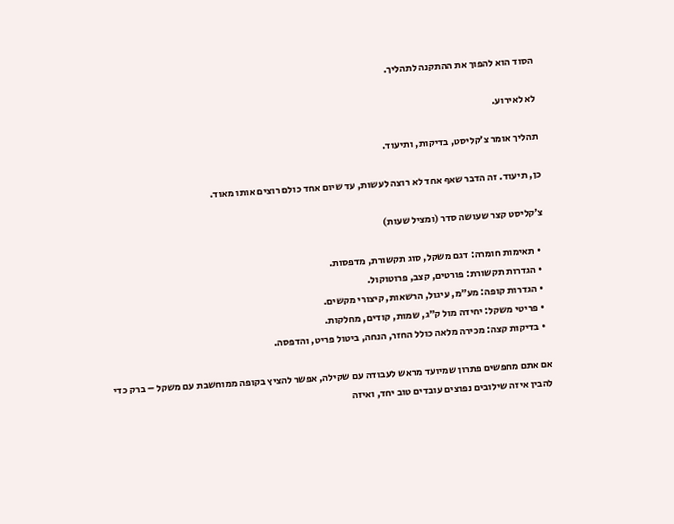הסוד הוא להפוך את ההתקנה לתהליך.

לא לאירוע.

תהליך אומר צ׳קליסט, בדיקות, ותיעוד.

כן, תיעוד. זה הדבר שאף אחד לא רוצה לעשות, עד שיום אחד כולם רוצים אותו מאוד.

צ׳קליסט קצר שעושה סדר (ומציל שעות)

  • תאימות חומרה: דגם משקל, סוג תקשורת, מדפסות.
  • הגדרות תקשורת: פורטים, קצב, פרוטוקול.
  • הגדרות קופה: מע״מ, עיגול, הרשאות, קיצורי מקשים.
  • פריטי משקל: יחידה מול ק״ג, שמות, קודים, מחלקות.
  • בדיקות קצה: מכירה מלאה כולל החזר, הנחה, ביטול פריט, והדפסה.

אם אתם מחפשים פתרון שמיועד מראש לעבודה עם שקילה, אפשר להציץ בקופה ממוחשבת עם משקל – ברק כדי להבין איזה שילובים נפוצים עובדים טוב יחד, ואיזה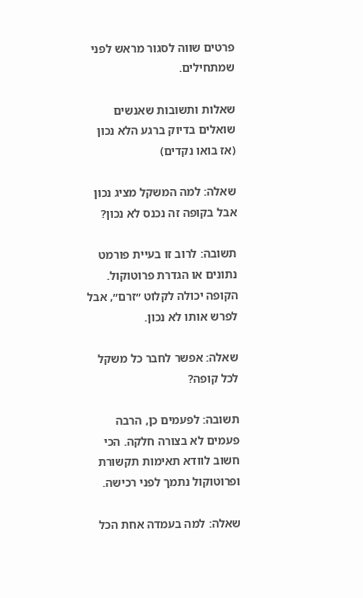פרטים שווה לסגור מראש לפני שמתחילים.

שאלות ותשובות שאנשים שואלים בדיוק ברגע הלא נכון (אז בואו נקדים)

שאלה: למה המשקל מציג נכון אבל בקופה זה נכנס לא נכון?

תשובה: לרוב זו בעיית פורמט נתונים או הגדרת פרוטוקול. הקופה יכולה לקלוט ״זרם״, אבל לפרש אותו לא נכון.

שאלה: אפשר לחבר כל משקל לכל קופה?

תשובה: לפעמים כן, הרבה פעמים לא בצורה חלקה. הכי חשוב לוודא תאימות תקשורת ופרוטוקול נתמך לפני רכישה.

שאלה: למה בעמדה אחת הכל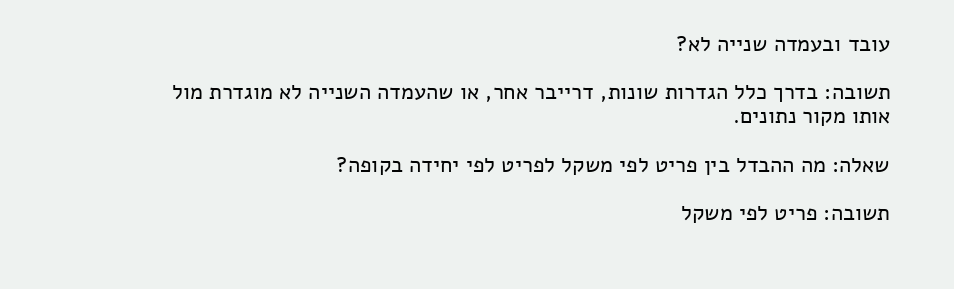עובד ובעמדה שנייה לא?

תשובה: בדרך כלל הגדרות שונות, דרייבר אחר, או שהעמדה השנייה לא מוגדרת מול אותו מקור נתונים.

שאלה: מה ההבדל בין פריט לפי משקל לפריט לפי יחידה בקופה?

תשובה: פריט לפי משקל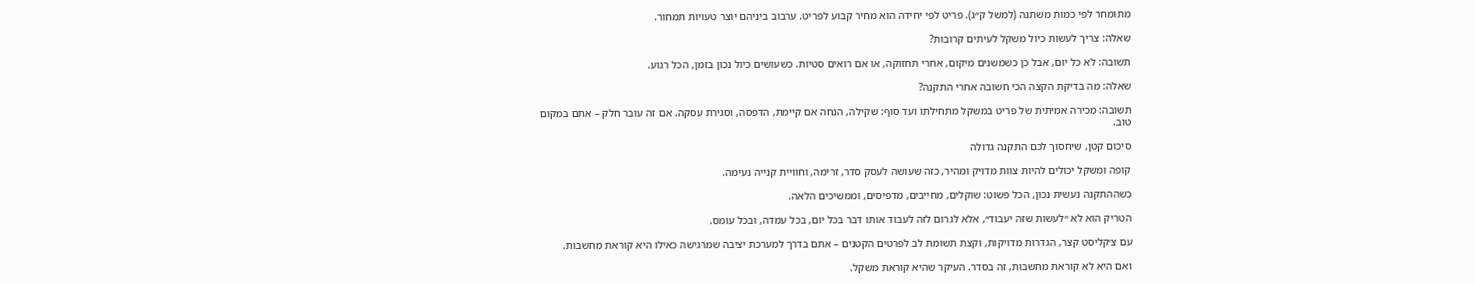מתומחר לפי כמות משתנה (למשל ק״ג). פריט לפי יחידה הוא מחיר קבוע לפריט. ערבוב ביניהם יוצר טעויות תמחור.

שאלה: צריך לעשות כיול משקל לעיתים קרובות?

תשובה: לא כל יום, אבל כן כשמשנים מיקום, אחרי תחזוקה, או אם רואים סטיות. כשעושים כיול נכון בזמן, הכל רגוע.

שאלה: מה בדיקת הקצה הכי חשובה אחרי התקנה?

תשובה: מכירה אמיתית של פריט במשקל מתחילתו ועד סוף: שקילה, הנחה אם קיימת, הדפסה, וסגירת עסקה. אם זה עובר חלק – אתם במקום טוב.

סיכום קטן, שיחסוך לכם התקנה גדולה

קופה ומשקל יכולים להיות צוות מדויק ומהיר, כזה שעושה לעסק סדר, זרימה, וחוויית קנייה נעימה.

כשההתקנה נעשית נכון, הכל פשוט: שוקלים, מחייבים, מדפיסים, וממשיכים הלאה.

הטריק הוא לא ״לעשות שזה יעבוד״, אלא לגרום לזה לעבוד אותו דבר בכל יום, בכל עמדה, ובכל עומס.

עם צ׳קליסט קצר, הגדרות מדויקות, וקצת תשומת לב לפרטים הקטנים – אתם בדרך למערכת יציבה שמרגישה כאילו היא קוראת מחשבות.

ואם היא לא קוראת מחשבות, זה בסדר. העיקר שהיא קוראת משקל.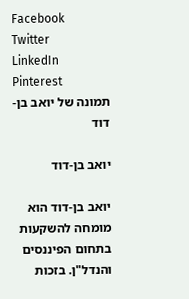Facebook
Twitter
LinkedIn
Pinterest
תמונה של יואב בן-דוד

יואב בן-דוד

יואב בן-דוד הוא מומחה להשקעות בתחום הפיננסים והנדל"ן. בזכות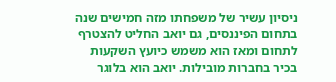ניסיון עשיר של משפחתו מזה חמישים שנה בתחום הפיננסים, גם יואב החליט להצטרף לתחום ומאז הוא משמש כיועץ השקעות בכיר בחברות מובילות. יואב הוא בלוגר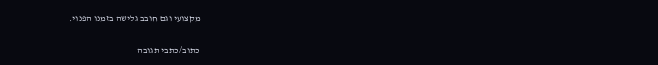מקצועי וגם חובב גלישה בזמנו הפנוי.

כתוב/כתבי תגובה